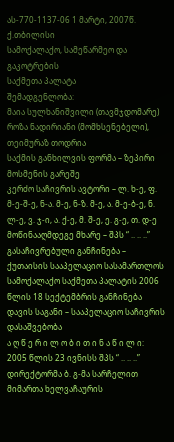ას-770-1137-06 1 მარტი, 2007წ.
ქ.თბილისი
სამოქალაქო, სამეწარმეო და გაკოტრების
საქმეთა პალატა
შემადგენლობა:
მაია სულხანიშვილი (თავმჯდომარე)
როზა ნადირიანი (მომხსენებელი), თეიმურაზ თოდრია
საქმის განხილვის ფორმა – ზეპირი მოსმენის გარეშე
კერძო საჩივრის ავტორი – ლ. ხ-ე, ფ. მ-ე-შ-ე, ნ-ა. მ-ე, ნ-ზ. მ-ე, ა. მ-ე-ბ-ე, ნ. ლ-ე, ვ. ჯ-ი, ა. ქ-ე, მ. შ-ე, ე. გ-ე, თ. დ-ე
მოწინააღმდეგე მხარე – შპს “ .. .. ..”
გასაჩივრებული განჩინება – ქუთაისის სააპელაციო სასამართლოს სამოქალაქო საქმეთა პალატის 2006 წლის 18 სექტემბრის განჩინება
დავის საგანი – სააპელაციო საჩივრის დასაშვებობა
ა ღ წ ე რ ი ლ ო ბ ი თ ი ნ ა წ ი ლ ი:
2005 წლის 23 ივნისს შპს “ .. .. ..” დირექტორმა ბ. გ-მა სარჩელით მიმართა ხელვაჩაურის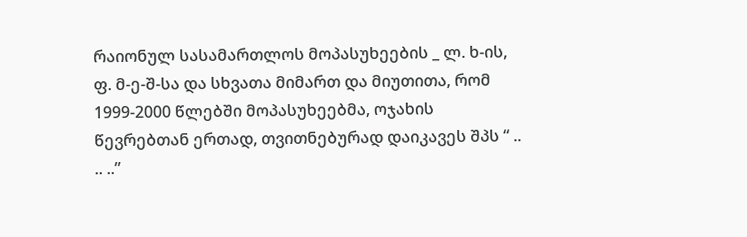რაიონულ სასამართლოს მოპასუხეების _ ლ. ხ-ის, ფ. მ-ე-შ-სა და სხვათა მიმართ და მიუთითა, რომ 1999-2000 წლებში მოპასუხეებმა, ოჯახის წევრებთან ერთად, თვითნებურად დაიკავეს შპს “ .. .. ..”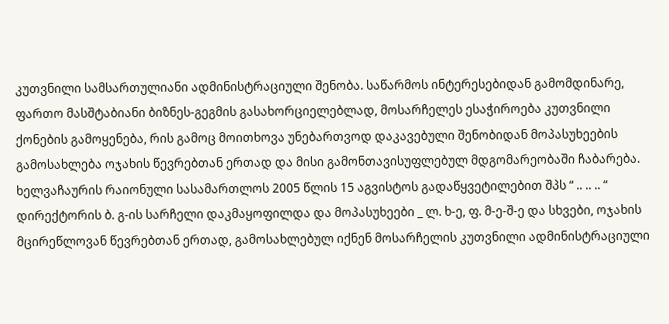კუთვნილი სამსართულიანი ადმინისტრაციული შენობა. საწარმოს ინტერესებიდან გამომდინარე, ფართო მასშტაბიანი ბიზნეს-გეგმის გასახორციელებლად, მოსარჩელეს ესაჭიროება კუთვნილი ქონების გამოყენება, რის გამოც მოითხოვა უნებართვოდ დაკავებული შენობიდან მოპასუხეების გამოსახლება ოჯახის წევრებთან ერთად და მისი გამონთავისუფლებულ მდგომარეობაში ჩაბარება.
ხელვაჩაურის რაიონული სასამართლოს 2005 წლის 15 აგვისტოს გადაწყვეტილებით შპს “ .. .. .. “ დირექტორის ბ. გ-ის სარჩელი დაკმაყოფილდა და მოპასუხეები _ ლ. ხ-ე, ფ. მ-ე-შ-ე და სხვები, ოჯახის მცირეწლოვან წევრებთან ერთად, გამოსახლებულ იქნენ მოსარჩელის კუთვნილი ადმინისტრაციული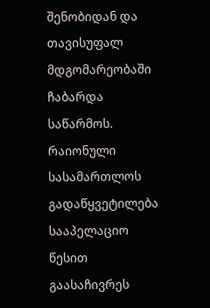შენობიდან და თავისუფალ მდგომარეობაში ჩაბარდა საწარმოს.
რაიონული სასამართლოს გადაწყვეტილება სააპელაციო წესით გაასაჩივრეს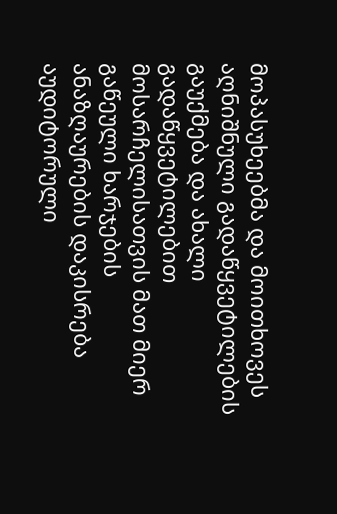მოპასუხეებმა და მოითხოვეს აღნიშნული გადაწყვეტილების გაუქმება და ახალი გადაწყვეტილებით მოსარჩელისათვის მათ მიერ გაწეული ხარჯების ანაზღაურების დაკისრება აუდიტორული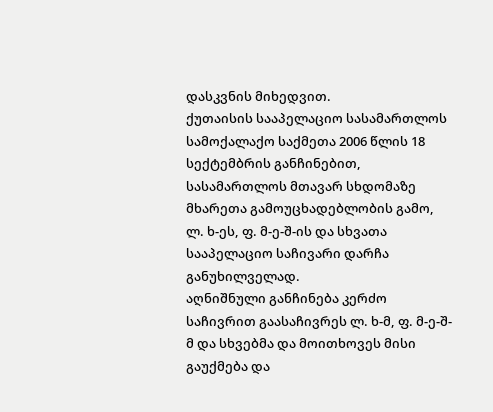დასკვნის მიხედვით.
ქუთაისის სააპელაციო სასამართლოს სამოქალაქო საქმეთა 2006 წლის 18 სექტემბრის განჩინებით, სასამართლოს მთავარ სხდომაზე მხარეთა გამოუცხადებლობის გამო, ლ. ხ-ეს, ფ. მ-ე-შ-ის და სხვათა სააპელაციო საჩივარი დარჩა განუხილველად.
აღნიშნული განჩინება კერძო საჩივრით გაასაჩივრეს ლ. ხ-მ, ფ. მ-ე-შ-მ და სხვებმა და მოითხოვეს მისი გაუქმება და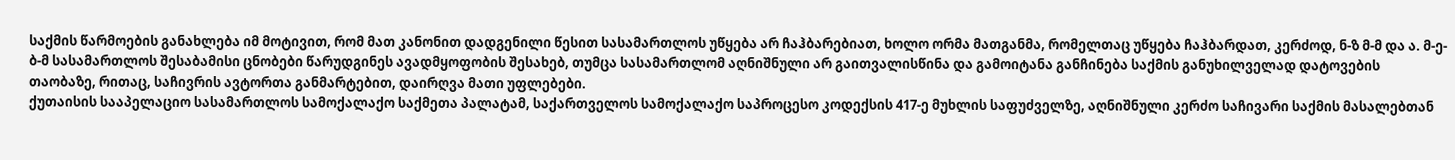საქმის წარმოების განახლება იმ მოტივით, რომ მათ კანონით დადგენილი წესით სასამართლოს უწყება არ ჩაჰბარებიათ, ხოლო ორმა მათგანმა, რომელთაც უწყება ჩაჰბარდათ, კერძოდ, ნ-ზ მ-მ და ა. მ-ე-ბ-მ სასამართლოს შესაბამისი ცნობები წარუდგინეს ავადმყოფობის შესახებ, თუმცა სასამართლომ აღნიშნული არ გაითვალისწინა და გამოიტანა განჩინება საქმის განუხილველად დატოვების თაობაზე, რითაც, საჩივრის ავტორთა განმარტებით, დაირღვა მათი უფლებები.
ქუთაისის სააპელაციო სასამართლოს სამოქალაქო საქმეთა პალატამ, საქართველოს სამოქალაქო საპროცესო კოდექსის 417-ე მუხლის საფუძველზე, აღნიშნული კერძო საჩივარი საქმის მასალებთან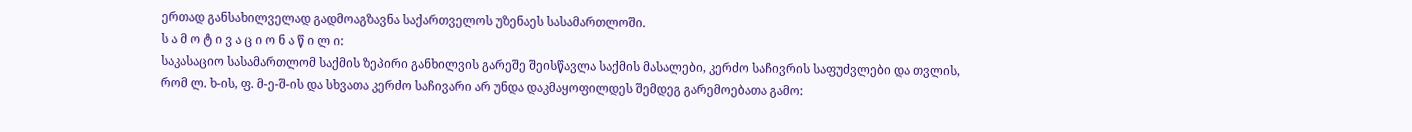ერთად განსახილველად გადმოაგზავნა საქართველოს უზენაეს სასამართლოში.
ს ა მ ო ტ ი ვ ა ც ი ო ნ ა წ ი ლ ი:
საკასაციო სასამართლომ საქმის ზეპირი განხილვის გარეშე შეისწავლა საქმის მასალები, კერძო საჩივრის საფუძვლები და თვლის, რომ ლ. ხ-ის, ფ. მ-ე-შ-ის და სხვათა კერძო საჩივარი არ უნდა დაკმაყოფილდეს შემდეგ გარემოებათა გამო: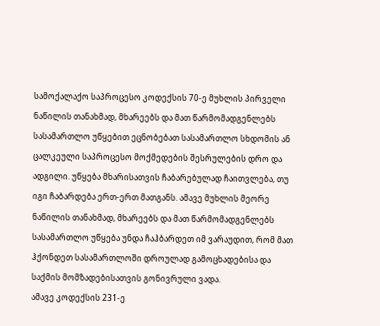სამოქალაქო საპროცესო კოდექსის 70-ე მუხლის პირველი ნაწილის თანახმად, მხარეებს და მათ წარმომადგენლებს სასამართლო უწყებით ეცნობებათ სასამართლო სხდომის ან ცალკეული საპროცესო მოქმედების შესრულების დრო და ადგილი. უწყება მხარისათვის ჩაბარებულად ჩაითვლება, თუ იგი ჩაბარდება ერთ-ერთ მათგანს. ამავე მუხლის მეორე ნაწილის თანახმად, მხარეებს და მათ წარმომადგენლებს სასამართლო უწყება უნდა ჩაჰბარდეთ იმ ვარაუდით, რომ მათ ჰქონდეთ სასამართლოში დროულად გამოცხადებისა და საქმის მომზადებისათვის გონივრული ვადა.
ამავე კოდექსის 231-ე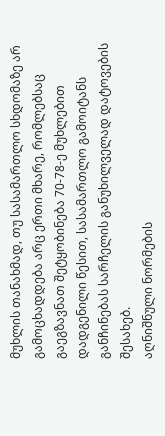მუხლის თანახმად, თუ სასამართლო სხდომაზე არ გამოცხადდება არც ერთი მხარე, რომლებსაც გაეგზავნათ შეტყობინება 70-78-ე მუხლებით დადგენილი წესით, სასამართლო გამოიტანს განჩინებას სარჩელის განუხილველად დატოვების შესახებ.
აღნიშნული ნორმების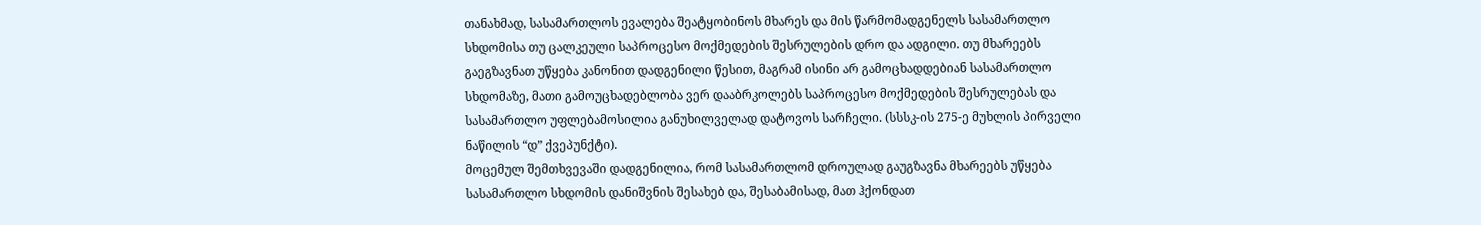თანახმად, სასამართლოს ევალება შეატყობინოს მხარეს და მის წარმომადგენელს სასამართლო სხდომისა თუ ცალკეული საპროცესო მოქმედების შესრულების დრო და ადგილი. თუ მხარეებს გაეგზავნათ უწყება კანონით დადგენილი წესით, მაგრამ ისინი არ გამოცხადდებიან სასამართლო სხდომაზე, მათი გამოუცხადებლობა ვერ დააბრკოლებს საპროცესო მოქმედების შესრულებას და სასამართლო უფლებამოსილია განუხილველად დატოვოს სარჩელი. (სსსკ-ის 275-ე მუხლის პირველი ნაწილის “დ” ქვეპუნქტი).
მოცემულ შემთხვევაში დადგენილია, რომ სასამართლომ დროულად გაუგზავნა მხარეებს უწყება სასამართლო სხდომის დანიშვნის შესახებ და, შესაბამისად, მათ ჰქონდათ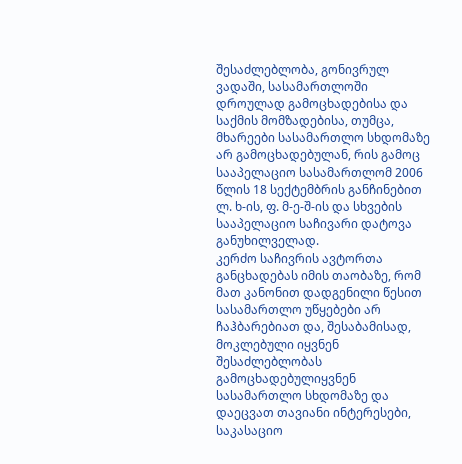შესაძლებლობა, გონივრულ ვადაში, სასამართლოში დროულად გამოცხადებისა და საქმის მომზადებისა, თუმცა, მხარეები სასამართლო სხდომაზე არ გამოცხადებულან, რის გამოც სააპელაციო სასამართლომ 2006 წლის 18 სექტემბრის განჩინებით ლ. ხ-ის, ფ. მ-ე-შ-ის და სხვების სააპელაციო საჩივარი დატოვა განუხილველად.
კერძო საჩივრის ავტორთა განცხადებას იმის თაობაზე, რომ მათ კანონით დადგენილი წესით სასამართლო უწყებები არ ჩაჰბარებიათ და, შესაბამისად, მოკლებული იყვნენ შესაძლებლობას გამოცხადებულიყვნენ სასამართლო სხდომაზე და დაეცვათ თავიანი ინტერესები, საკასაციო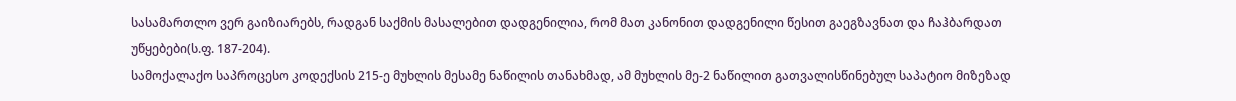სასამართლო ვერ გაიზიარებს, რადგან საქმის მასალებით დადგენილია, რომ მათ კანონით დადგენილი წესით გაეგზავნათ და ჩაჰბარდათ უწყებები(ს.ფ. 187-204).
სამოქალაქო საპროცესო კოდექსის 215-ე მუხლის მესამე ნაწილის თანახმად, ამ მუხლის მე-2 ნაწილით გათვალისწინებულ საპატიო მიზეზად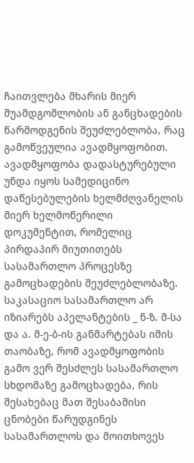ჩაითვლება მხარის მიერ შუამდგომლობის ან განცხადების წარმოდგენის შეუძლებლობა, რაც გამოწვეულია ავადმყოფობით. ავადმყოფობა დადასტურებული უნდა იყოს სამედიცინო დაწესებულების ხელმძღვანელის მიერ ხელმოწერილი დოკუმენტით, რომელიც პირდაპირ მიუთითებს სასამართლო პროცესზე გამოცხადების შეუძლებლობაზე.
საკასაციო სასამართლო არ იზიარებს აპელანტების _ ნ-ზ. მ-სა და ა. მ-ე-ბ-ის განმარტებას იმის თაობაზე, რომ ავადმყოფობის გამო ვერ შესძლეს სასამართლო სხდომაზე გამოცხადება, რის შესახებაც მათ შესაბამისი ცნობები წარუდგინეს სასამართლოს და მოითხოვეს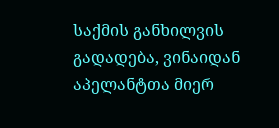საქმის განხილვის გადადება, ვინაიდან აპელანტთა მიერ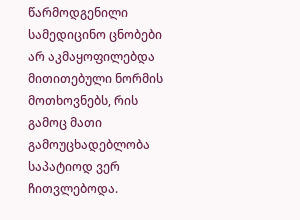წარმოდგენილი სამედიცინო ცნობები არ აკმაყოფილებდა მითითებული ნორმის მოთხოვნებს, რის გამოც მათი გამოუცხადებლობა საპატიოდ ვერ ჩითვლებოდა.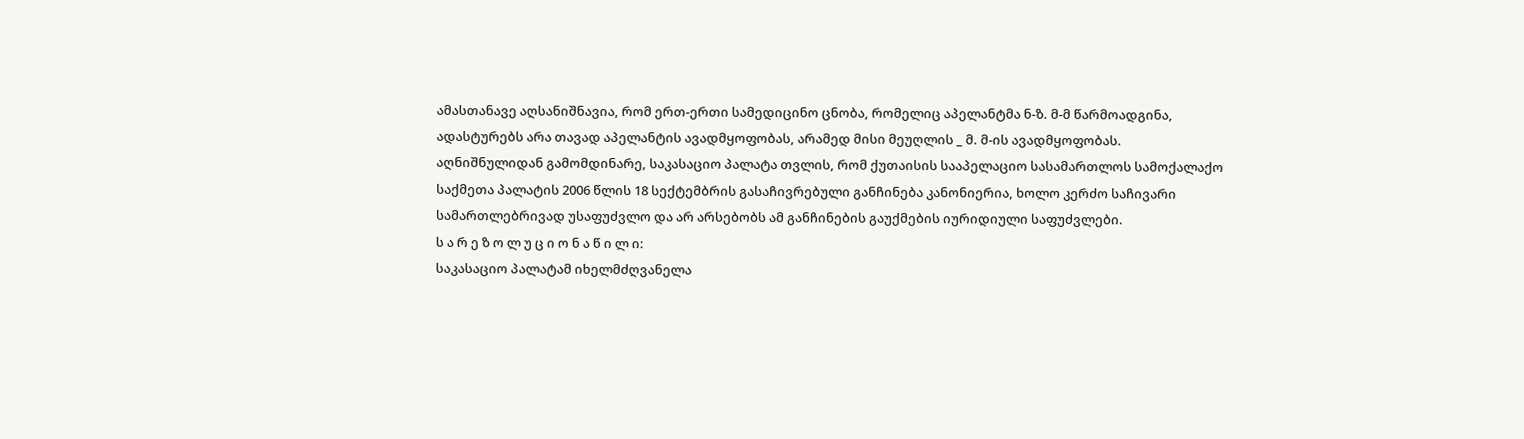ამასთანავე აღსანიშნავია, რომ ერთ-ერთი სამედიცინო ცნობა, რომელიც აპელანტმა ნ-ზ. მ-მ წარმოადგინა, ადასტურებს არა თავად აპელანტის ავადმყოფობას, არამედ მისი მეუღლის _ მ. მ-ის ავადმყოფობას.
აღნიშნულიდან გამომდინარე, საკასაციო პალატა თვლის, რომ ქუთაისის სააპელაციო სასამართლოს სამოქალაქო საქმეთა პალატის 2006 წლის 18 სექტემბრის გასაჩივრებული განჩინება კანონიერია, ხოლო კერძო საჩივარი სამართლებრივად უსაფუძვლო და არ არსებობს ამ განჩინების გაუქმების იურიდიული საფუძვლები.
ს ა რ ე ზ ო ლ უ ც ი ო ნ ა წ ი ლ ი:
საკასაციო პალატამ იხელმძღვანელა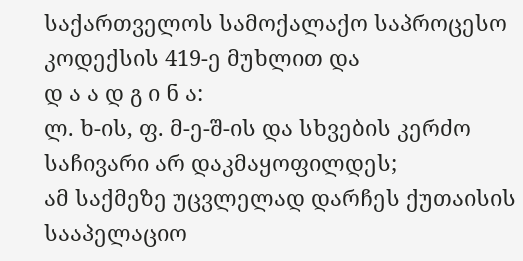საქართველოს სამოქალაქო საპროცესო კოდექსის 419-ე მუხლით და
დ ა ა დ გ ი ნ ა:
ლ. ხ-ის, ფ. მ-ე-შ-ის და სხვების კერძო საჩივარი არ დაკმაყოფილდეს;
ამ საქმეზე უცვლელად დარჩეს ქუთაისის სააპელაციო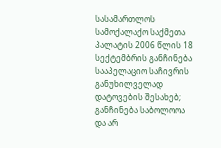სასამართლოს სამოქალაქო საქმეთა პალატის 2006 წლის 18 სექტემბრის განჩინება სააპელაციო საჩივრის განუხილველად დატოვების შესახებ;
განჩინება საბოლოოა და არ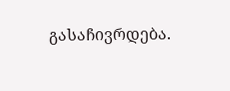გასაჩივრდება.